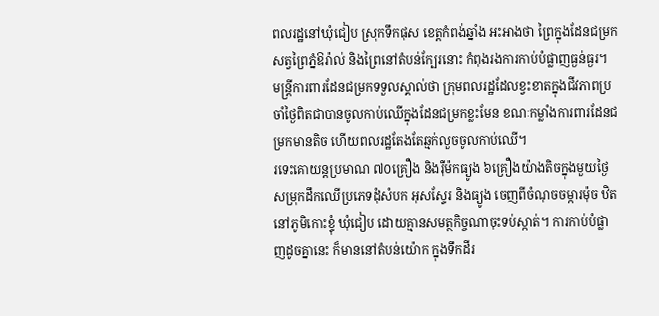ពលរដ្ឋនៅឃុំជៀប ស្រុកទឹកផុស ខេត្តកំពង់ឆ្នាំង អះអាងថា ព្រៃក្នុងដែនជម្រកសត្វព្រៃភ្នំឱរ៉ាល់ និងព្រៃនៅតំបន់ក្បែរនោះ កំពុងរងការកាប់បំផ្លាញធ្ងន់ធ្ងរ។
មន្ត្រីការពារដែនជម្រកទទួលស្គាល់ថា ក្រុមពលរដ្ឋដែលខ្វះខាតក្នុងជីវភាពប្រចាំថ្ងៃពិតជាបានចូលកាប់ឈើក្នុងដែនជម្រកខ្លះមែន ខណៈកម្លាំងការពារដែនជម្រកមានតិច ហើយពលរដ្ឋតែងតែឆ្មក់លួចចូលកាប់ឈើ។
រទេះគោយន្តប្រមាណ ៧០គ្រឿង និងរ៉ឺម៉កធ្យូង ៦គ្រឿងយ៉ាងតិចក្នុងមួយថ្ងៃ សម្រុកដឹកឈើប្រភេទដុំសំបក អុសស្ទែរ និងធ្យូង ចេញពីចំណុចចម្ការម៉ុច ឋិតនៅភូមិកោះខ្ទុំ ឃុំជៀប ដោយគ្មានសមត្ថកិច្ចណាចុះទប់ស្កាត់។ ការកាប់បំផ្លាញដូចគ្នានេះ ក៏មាននៅតំបន់យ៉ោក ក្នុងទឹកដីរ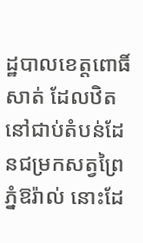ដ្ឋបាលខេត្តពោធិ៍សាត់ ដែលឋិតនៅជាប់តំបន់ដែនជម្រកសត្វព្រៃភ្នំឱរ៉ាល់ នោះដែ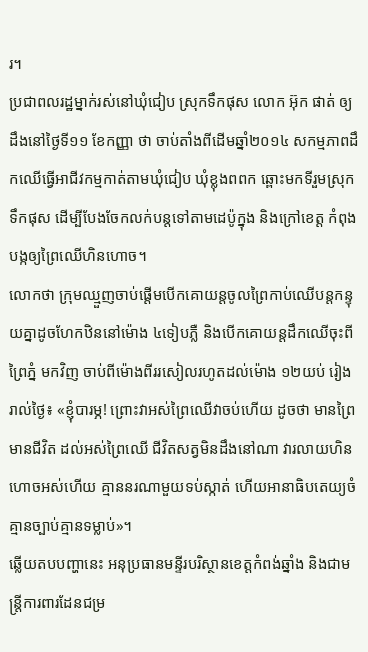រ។
ប្រជាពលរដ្ឋម្នាក់រស់នៅឃុំជៀប ស្រុកទឹកផុស លោក អ៊ុក ផាត់ ឲ្យដឹងនៅថ្ងៃទី១១ ខែកញ្ញា ថា ចាប់តាំងពីដើមឆ្នាំ២០១៤ សកម្មភាពដឹកឈើធ្វើអាជីវកម្មកាត់តាមឃុំជៀប ឃុំខ្លុងពពក ឆ្ពោះមកទីរួមស្រុកទឹកផុស ដើម្បីបែងចែកលក់បន្តទៅតាមដេប៉ូក្នុង និងក្រៅខេត្ត កំពុងបង្កឲ្យព្រៃឈើហិនហោច។
លោកថា ក្រុមឈ្មួញចាប់ផ្ដើមបើកគោយន្តចូលព្រៃកាប់ឈើបន្តកន្ទុយគ្នាដូចហែកឋិននៅម៉ោង ៤ទៀបភ្លឺ និងបើកគោយន្តដឹកឈើចុះពីព្រៃភ្នំ មកវិញ ចាប់ពីម៉ោងពីររសៀលរហូតដល់ម៉ោង ១២យប់ រៀងរាល់ថ្ងៃ៖ «ខ្ញុំបារម្ភ! ព្រោះវាអស់ព្រៃឈើវាចប់ហើយ ដូចថា មានព្រៃមានជីវិត ដល់អស់ព្រៃឈើ ជីវិតសត្វមិនដឹងនៅណា វារលាយហិនហោចអស់ហើយ គ្មាននរណាមួយទប់ស្កាត់ ហើយអានាធិបតេយ្យចំ គ្មានច្បាប់គ្មានទម្លាប់»។
ឆ្លើយតបបញ្ហានេះ អនុប្រធានមន្ទីរបរិស្ថានខេត្តកំពង់ឆ្នាំង និងជាមន្ត្រីការពារដែនជម្រ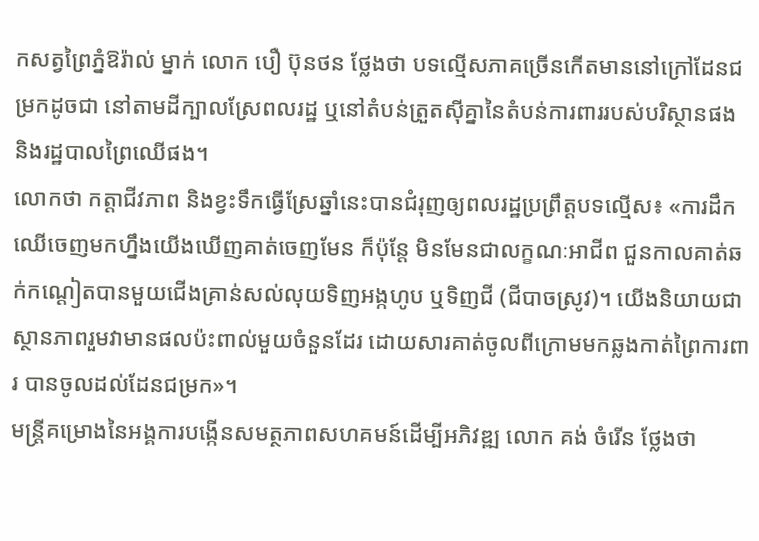កសត្វព្រៃភ្នំឱរ៉ាល់ ម្នាក់ លោក បឿ ប៊ុនថន ថ្លែងថា បទល្មើសភាគច្រើនកើតមាននៅក្រៅដែនជម្រកដូចជា នៅតាមដីក្បាលស្រែពលរដ្ឋ ឬនៅតំបន់ត្រួតស៊ីគ្នានៃតំបន់ការពាររបស់បរិស្ថានផង និងរដ្ឋបាលព្រៃឈើផង។
លោកថា កត្តាជីវភាព និងខ្វះទឹកធ្វើស្រែឆ្នាំនេះបានជំរុញឲ្យពលរដ្ឋប្រព្រឹត្តបទល្មើស៖ «ការដឹកឈើចេញមកហ្នឹងយើងឃើញគាត់ចេញមែន ក៏ប៉ុន្តែ មិនមែនជាលក្ខណៈអាជីព ជួនកាលគាត់ឆក់កណ្ដៀតបានមួយជើងគ្រាន់សល់លុយទិញអង្កហូប ឬទិញជី (ជីបាចស្រូវ)។ យើងនិយាយជាស្ថានភាពរួមវាមានផលប៉ះពាល់មួយចំនួនដែរ ដោយសារគាត់ចូលពីក្រោមមកឆ្លងកាត់ព្រៃការពារ បានចូលដល់ដែនជម្រក»។
មន្ត្រីគម្រោងនៃអង្គការបង្កើនសមត្ថភាពសហគមន៍ដើម្បីអភិវឌ្ឍ លោក គង់ ចំរើន ថ្លែងថា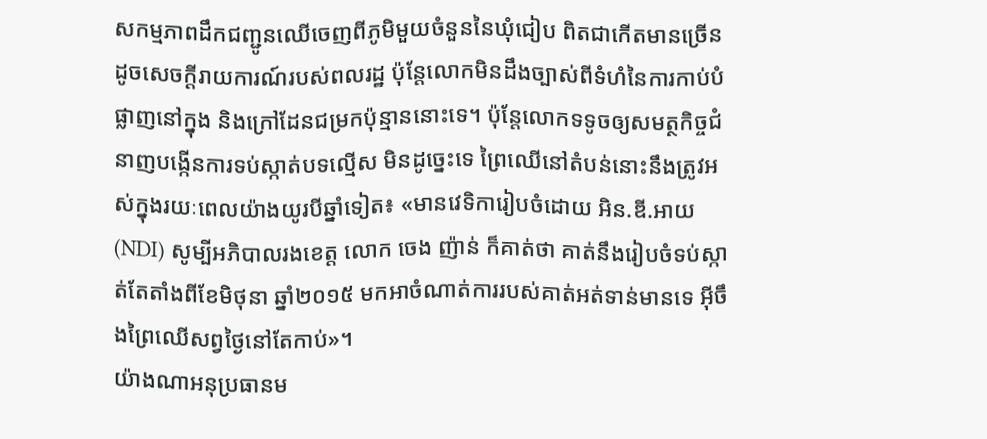សកម្មភាពដឹកជញ្ជូនឈើចេញពីភូមិមួយចំនួននៃឃុំជៀប ពិតជាកើតមានច្រើនដូចសេចក្ដីរាយការណ៍របស់ពលរដ្ឋ ប៉ុន្តែលោកមិនដឹងច្បាស់ពីទំហំនៃការកាប់បំផ្លាញនៅក្នុង និងក្រៅដែនជម្រកប៉ុន្មាននោះទេ។ ប៉ុន្តែលោកទទូចឲ្យសមត្ថកិច្ចជំនាញបង្កើនការទប់ស្កាត់បទល្មើស មិនដូច្នេះទេ ព្រៃឈើនៅតំបន់នោះនឹងត្រូវអស់ក្នុងរយៈពេលយ៉ាងយូរបីឆ្នាំទៀត៖ «មានវេទិការៀបចំដោយ អិន.ឌី.អាយ (NDI) សូម្បីអភិបាលរងខេត្ត លោក ចេង ញ៉ាន់ ក៏គាត់ថា គាត់នឹងរៀបចំទប់ស្កាត់តែតាំងពីខែមិថុនា ឆ្នាំ២០១៥ មកអាចំណាត់ការរបស់គាត់អត់ទាន់មានទេ អ៊ីចឹងព្រៃឈើសព្វថ្ងៃនៅតែកាប់»។
យ៉ាងណាអនុប្រធានម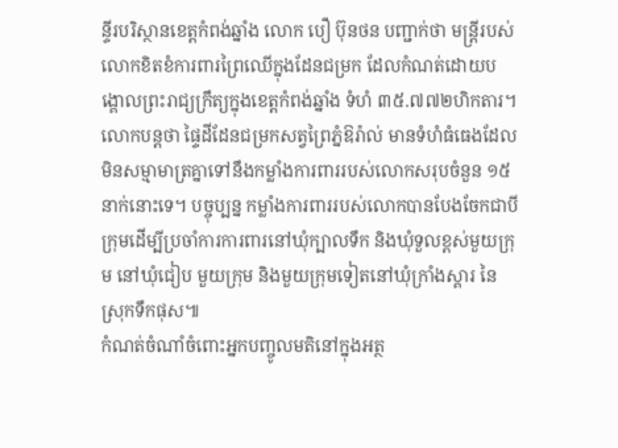ន្ទីរបរិស្ថានខេត្តកំពង់ឆ្នាំង លោក បឿ ប៊ុនថន បញ្ជាក់ថា មន្ត្រីរបស់លោកខិតខំការពារព្រៃឈើក្នុងដែនជម្រក ដែលកំណត់ដោយបង្គោលព្រះរាជ្យក្រឹត្យក្នុងខេត្តកំពង់ឆ្នាំង ទំហំ ៣៥.៧៧២ហិកតារ។ លោកបន្តថា ផ្ទៃដីដែនជម្រកសត្វព្រៃភ្នំឱរ៉ាល់ មានទំហំធំធេងដែលមិនសម្មាមាត្រគ្នាទៅនឹងកម្លាំងការពាររបស់លោកសរុបចំនួន ១៥នាក់នោះទេ។ បច្ចុប្បន្ន កម្លាំងការពាររបស់លោកបានបែងចែកជាបីក្រុមដើម្បីប្រចាំការការពារនៅឃុំក្បាលទឹក និងឃុំទួលខ្ពស់មួយក្រុម នៅឃុំជៀប មួយក្រុម និងមួយក្រុមទៀតនៅឃុំក្រាំងស្គារ នៃស្រុកទឹកផុស៕
កំណត់ចំណាំចំពោះអ្នកបញ្ចូលមតិនៅក្នុងអត្ថ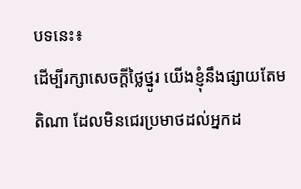បទនេះ៖
ដើម្បីរក្សាសេចក្ដីថ្លៃថ្នូរ យើងខ្ញុំនឹងផ្សាយតែមតិណា ដែលមិនជេរប្រមាថដល់អ្នកដ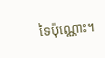ទៃប៉ុណ្ណោះ។